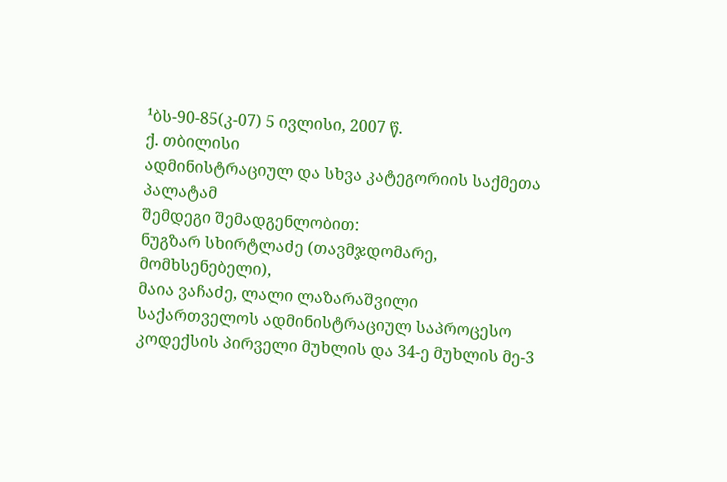¹ბს-90-85(კ-07) 5 ივლისი, 2007 წ.
ქ. თბილისი
ადმინისტრაციულ და სხვა კატეგორიის საქმეთა პალატამ
შემდეგი შემადგენლობით:
ნუგზარ სხირტლაძე (თავმჯდომარე, მომხსენებელი),
მაია ვაჩაძე, ლალი ლაზარაშვილი
საქართველოს ადმინისტრაციულ საპროცესო კოდექსის პირველი მუხლის და 34-ე მუხლის მე-3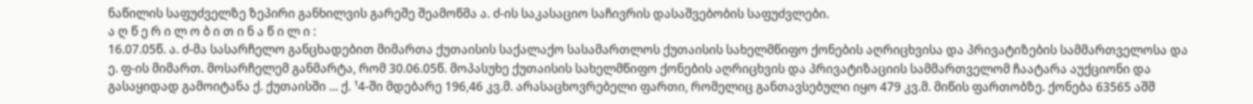ნაწილის საფუძველზე ზეპირი განხილვის გარეშე შეამოწმა ა. ძ-ის საკასაციო საჩივრის დასაშვებობის საფუძვლები.
ა ღ წ ე რ ი ლ ო ბ ი თ ი ნ ა წ ი ლ ი :
16.07.05წ. ა. ძ-მა სასარჩელო განცხადებით მიმართა ქუთაისის საქალაქო სასამართლოს ქუთაისის სახელმწიფო ქონების აღრიცხვისა და პრივატიზების სამმართველოსა და ე. ფ-ის მიმართ. მოსარჩელემ განმარტა, რომ 30.06.05წ. მოპასუხე ქუთაისის სახელმწიფო ქონების აღრიცხვის და პრივატიზაციის სამმართველომ ჩაატარა აუქციონი და გასაყიდად გამოიტანა ქ. ქუთაისში ... ქ. ¹4-ში მდებარე 196,46 კვ.მ. არასაცხოვრებელი ფართი, რომელიც განთავსებული იყო 479 კვ.მ. მიწის ფართობზე. ქონება 63565 აშშ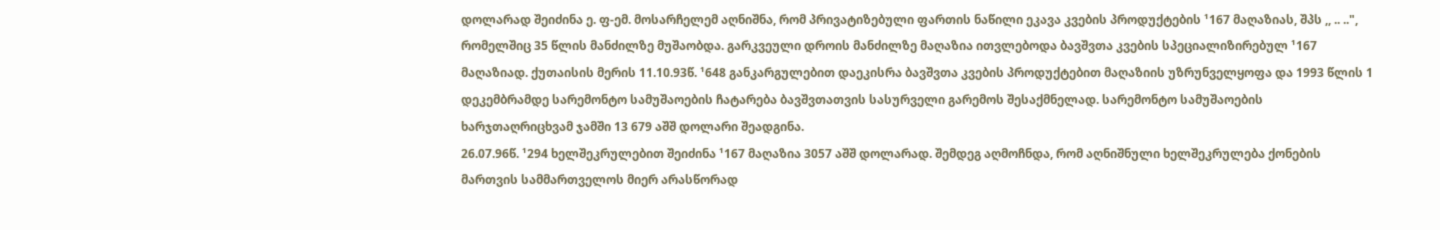დოლარად შეიძინა ე. ფ-ემ. მოსარჩელემ აღნიშნა, რომ პრივატიზებული ფართის ნაწილი ეკავა კვების პროდუქტების ¹167 მაღაზიას, შპს ,, .. ..", რომელშიც 35 წლის მანძილზე მუშაობდა. გარკვეული დროის მანძილზე მაღაზია ითვლებოდა ბავშვთა კვების სპეციალიზირებულ ¹167 მაღაზიად. ქუთაისის მერის 11.10.93წ. ¹648 განკარგულებით დაეკისრა ბავშვთა კვების პროდუქტებით მაღაზიის უზრუნველყოფა და 1993 წლის 1 დეკემბრამდე სარემონტო სამუშაოების ჩატარება ბავშვთათვის სასურველი გარემოს შესაქმნელად. სარემონტო სამუშაოების ხარჯთაღრიცხვამ ჯამში 13 679 აშშ დოლარი შეადგინა.
26.07.96წ. ¹294 ხელშეკრულებით შეიძინა ¹167 მაღაზია 3057 აშშ დოლარად. შემდეგ აღმოჩნდა, რომ აღნიშნული ხელშეკრულება ქონების მართვის სამმართველოს მიერ არასწორად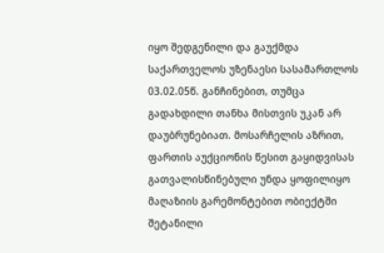იყო შედგენილი და გაუქმდა საქართველოს უზენაესი სასამართლოს 03.02.05წ. განჩინებით, თუმცა გადახდილი თანხა მისთვის უკან არ დაუბრუნებიათ. მოსარჩელის აზრით, ფართის აუქციონის წესით გაყიდვისას გათვალისწინებული უნდა ყოფილიყო მაღაზიის გარემონტებით ობიექტში შეტანილი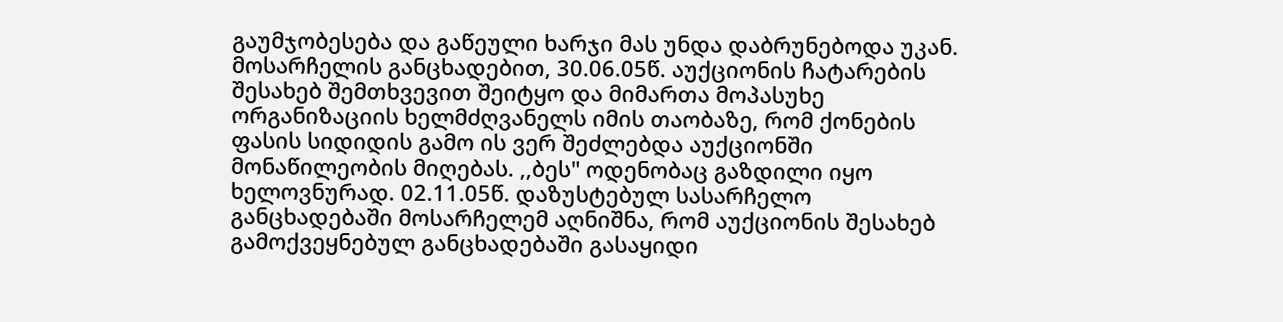გაუმჯობესება და გაწეული ხარჯი მას უნდა დაბრუნებოდა უკან. მოსარჩელის განცხადებით, 30.06.05წ. აუქციონის ჩატარების შესახებ შემთხვევით შეიტყო და მიმართა მოპასუხე ორგანიზაციის ხელმძღვანელს იმის თაობაზე, რომ ქონების ფასის სიდიდის გამო ის ვერ შეძლებდა აუქციონში მონაწილეობის მიღებას. ,,ბეს" ოდენობაც გაზდილი იყო ხელოვნურად. 02.11.05წ. დაზუსტებულ სასარჩელო განცხადებაში მოსარჩელემ აღნიშნა, რომ აუქციონის შესახებ გამოქვეყნებულ განცხადებაში გასაყიდი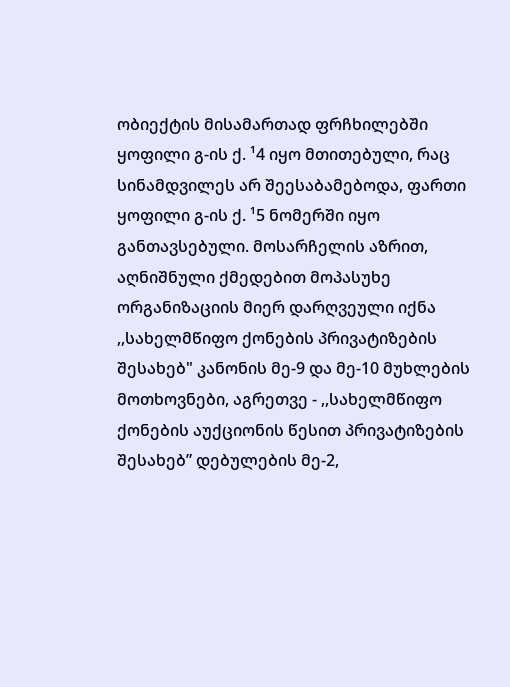ობიექტის მისამართად ფრჩხილებში ყოფილი გ-ის ქ. ¹4 იყო მთითებული, რაც სინამდვილეს არ შეესაბამებოდა, ფართი ყოფილი გ-ის ქ. ¹5 ნომერში იყო განთავსებული. მოსარჩელის აზრით, აღნიშნული ქმედებით მოპასუხე ორგანიზაციის მიერ დარღვეული იქნა ,,სახელმწიფო ქონების პრივატიზების შესახებ" კანონის მე-9 და მე-10 მუხლების მოთხოვნები, აგრეთვე - ,,სახელმწიფო ქონების აუქციონის წესით პრივატიზების შესახებ” დებულების მე-2,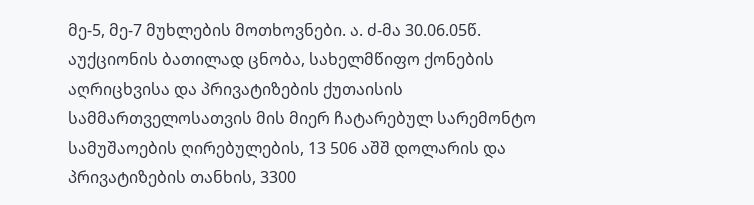მე-5, მე-7 მუხლების მოთხოვნები. ა. ძ-მა 30.06.05წ. აუქციონის ბათილად ცნობა, სახელმწიფო ქონების აღრიცხვისა და პრივატიზების ქუთაისის სამმართველოსათვის მის მიერ ჩატარებულ სარემონტო სამუშაოების ღირებულების, 13 506 აშშ დოლარის და პრივატიზების თანხის, 3300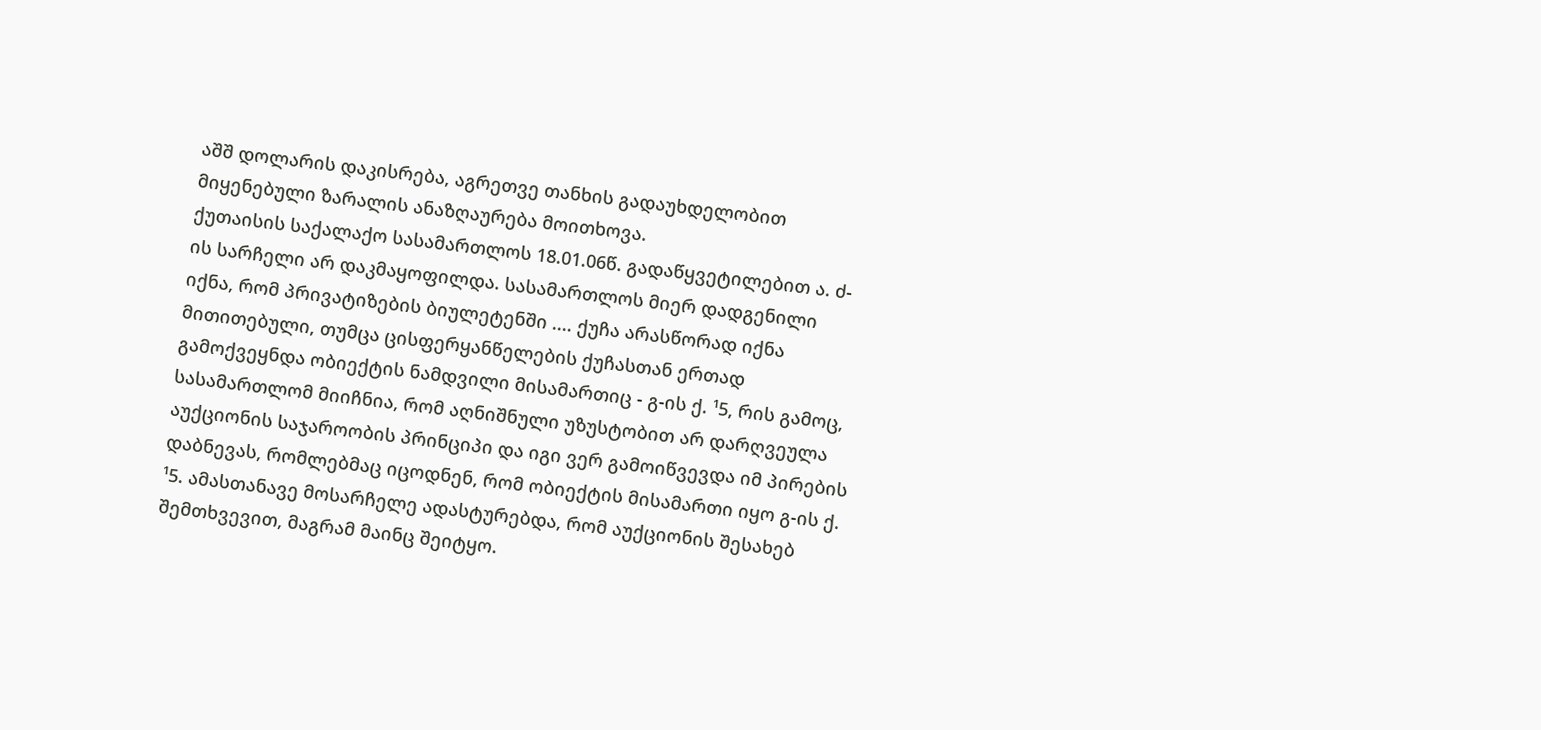აშშ დოლარის დაკისრება, აგრეთვე თანხის გადაუხდელობით მიყენებული ზარალის ანაზღაურება მოითხოვა.
ქუთაისის საქალაქო სასამართლოს 18.01.06წ. გადაწყვეტილებით ა. ძ-ის სარჩელი არ დაკმაყოფილდა. სასამართლოს მიერ დადგენილი იქნა, რომ პრივატიზების ბიულეტენში .... ქუჩა არასწორად იქნა მითითებული, თუმცა ცისფერყანწელების ქუჩასთან ერთად გამოქვეყნდა ობიექტის ნამდვილი მისამართიც - გ-ის ქ. ¹5, რის გამოც, სასამართლომ მიიჩნია, რომ აღნიშნული უზუსტობით არ დარღვეულა აუქციონის საჯაროობის პრინციპი და იგი ვერ გამოიწვევდა იმ პირების დაბნევას, რომლებმაც იცოდნენ, რომ ობიექტის მისამართი იყო გ-ის ქ. ¹5. ამასთანავე მოსარჩელე ადასტურებდა, რომ აუქციონის შესახებ შემთხვევით, მაგრამ მაინც შეიტყო.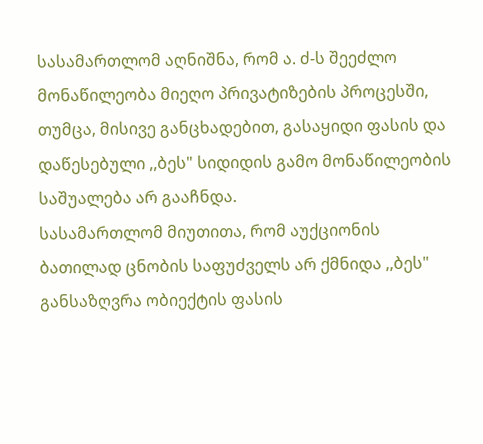სასამართლომ აღნიშნა, რომ ა. ძ-ს შეეძლო მონაწილეობა მიეღო პრივატიზების პროცესში, თუმცა, მისივე განცხადებით, გასაყიდი ფასის და დაწესებული ,,ბეს" სიდიდის გამო მონაწილეობის საშუალება არ გააჩნდა.
სასამართლომ მიუთითა, რომ აუქციონის ბათილად ცნობის საფუძველს არ ქმნიდა ,,ბეს" განსაზღვრა ობიექტის ფასის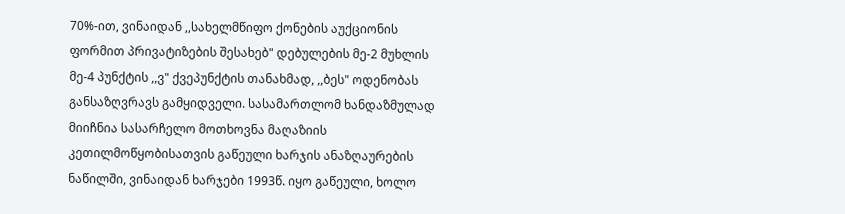70%-ით, ვინაიდან ,,სახელმწიფო ქონების აუქციონის ფორმით პრივატიზების შესახებ" დებულების მე-2 მუხლის მე-4 პუნქტის ,,ვ" ქვეპუნქტის თანახმად, ,,ბეს" ოდენობას განსაზღვრავს გამყიდველი. სასამართლომ ხანდაზმულად მიიჩნია სასარჩელო მოთხოვნა მაღაზიის კეთილმოწყობისათვის გაწეული ხარჯის ანაზღაურების ნაწილში, ვინაიდან ხარჯები 1993წ. იყო გაწეული, ხოლო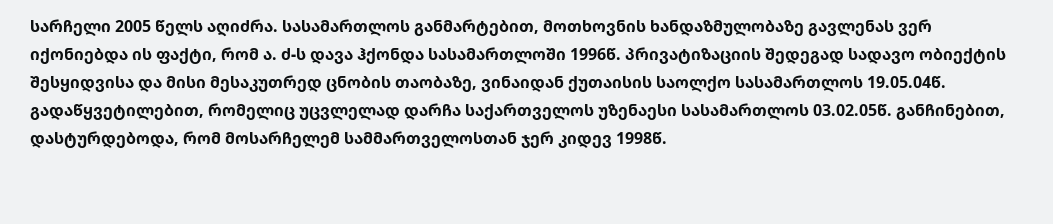სარჩელი 2005 წელს აღიძრა. სასამართლოს განმარტებით, მოთხოვნის ხანდაზმულობაზე გავლენას ვერ იქონიებდა ის ფაქტი, რომ ა. ძ-ს დავა ჰქონდა სასამართლოში 1996წ. პრივატიზაციის შედეგად სადავო ობიექტის შესყიდვისა და მისი მესაკუთრედ ცნობის თაობაზე, ვინაიდან ქუთაისის საოლქო სასამართლოს 19.05.04წ. გადაწყვეტილებით, რომელიც უცვლელად დარჩა საქართველოს უზენაესი სასამართლოს 03.02.05წ. განჩინებით, დასტურდებოდა, რომ მოსარჩელემ სამმართველოსთან ჯერ კიდევ 1998წ.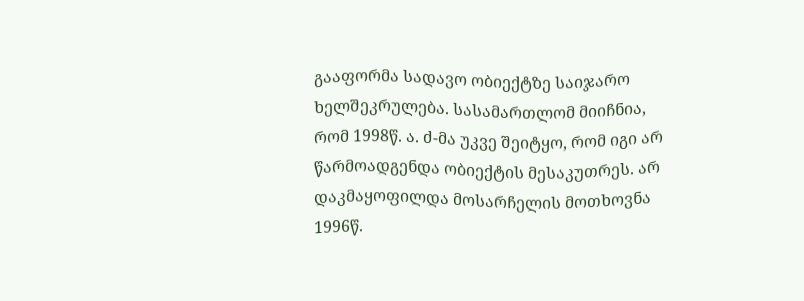გააფორმა სადავო ობიექტზე საიჯარო ხელშეკრულება. სასამართლომ მიიჩნია, რომ 1998წ. ა. ძ-მა უკვე შეიტყო, რომ იგი არ წარმოადგენდა ობიექტის მესაკუთრეს. არ დაკმაყოფილდა მოსარჩელის მოთხოვნა 1996წ.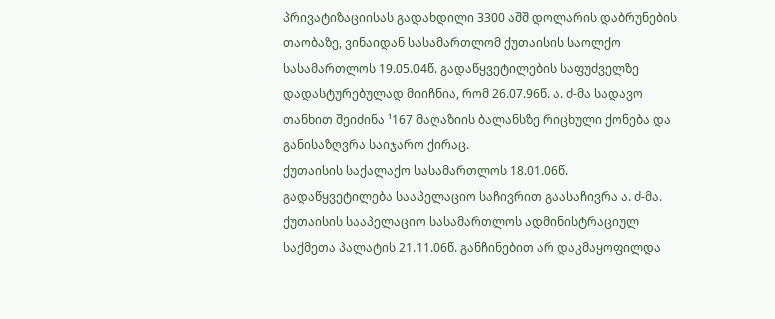პრივატიზაციისას გადახდილი 3300 აშშ დოლარის დაბრუნების თაობაზე, ვინაიდან სასამართლომ ქუთაისის საოლქო სასამართლოს 19.05.04წ. გადაწყვეტილების საფუძველზე დადასტურებულად მიიჩნია, რომ 26.07.96წ. ა. ძ-მა სადავო თანხით შეიძინა ¹167 მაღაზიის ბალანსზე რიცხული ქონება და განისაზღვრა საიჯარო ქირაც.
ქუთაისის საქალაქო სასამართლოს 18.01.06წ. გადაწყვეტილება სააპელაციო საჩივრით გაასაჩივრა ა. ძ-მა.
ქუთაისის სააპელაციო სასამართლოს ადმინისტრაციულ საქმეთა პალატის 21.11.06წ. განჩინებით არ დაკმაყოფილდა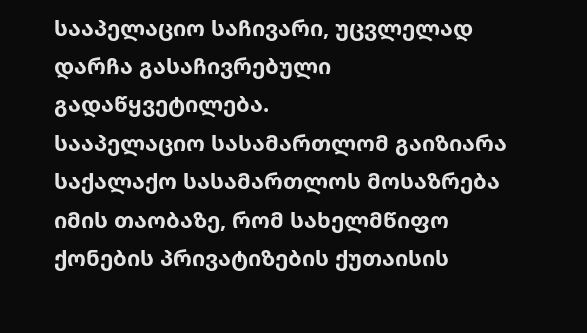სააპელაციო საჩივარი, უცვლელად დარჩა გასაჩივრებული გადაწყვეტილება.
სააპელაციო სასამართლომ გაიზიარა საქალაქო სასამართლოს მოსაზრება იმის თაობაზე, რომ სახელმწიფო ქონების პრივატიზების ქუთაისის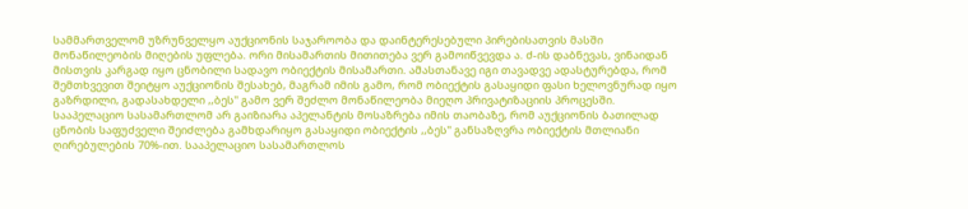სამმართველომ უზრუნველყო აუქციონის საჯაროობა და დაინტერესებული პირებისათვის მასში მონაწილეობის მიღების უფლება. ორი მისამართის მითითება ვერ გამოიწვევდა ა. ძ-ის დაბნევას, ვინაიდან მისთვის კარგად იყო ცნობილი სადავო ობიექტის მისამართი. ამასთანავე იგი თავადვე ადასტურებდა, რომ შემთხვევით შეიტყო აუქციონის შესახებ, მაგრამ იმის გამო, რომ ობიექტის გასაყიდი ფასი ხელოვნურად იყო გაზრდილი, გადასახდელი ,,ბეს" გამო ვერ შეძლო მონაწილეობა მიეღო პრივატიზაციის პროცესში.
სააპელაციო სასამართლომ არ გაიზიარა აპელანტის მოსაზრება იმის თაობაზე, რომ აუქციონის ბათილად ცნობის საფუძველი შეიძლება გამხდარიყო გასაყიდი ობიექტის ,,ბეს" განსაზღვრა ობიექტის მთლიანი ღირებულების 70%-ით. სააპელაციო სასამართლოს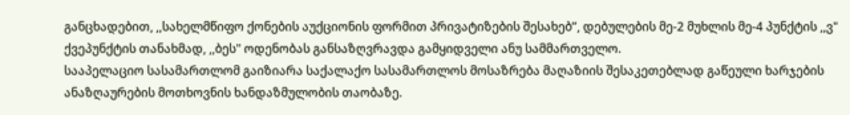განცხადებით, ,,სახელმწიფო ქონების აუქციონის ფორმით პრივატიზების შესახებ”, დებულების მე-2 მუხლის მე-4 პუნქტის ,,ვ" ქვეპუნქტის თანახმად, ,,ბეს" ოდენობას განსაზღვრავდა გამყიდველი ანუ სამმართველო.
სააპელაციო სასამართლომ გაიზიარა საქალაქო სასამართლოს მოსაზრება მაღაზიის შესაკეთებლად გაწეული ხარჯების ანაზღაურების მოთხოვნის ხანდაზმულობის თაობაზე.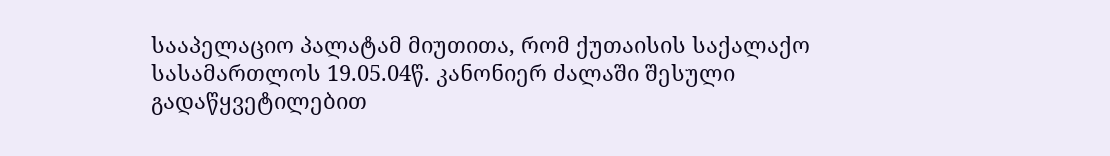სააპელაციო პალატამ მიუთითა, რომ ქუთაისის საქალაქო სასამართლოს 19.05.04წ. კანონიერ ძალაში შესული გადაწყვეტილებით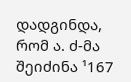დადგინდა, რომ ა. ძ-მა შეიძინა ¹167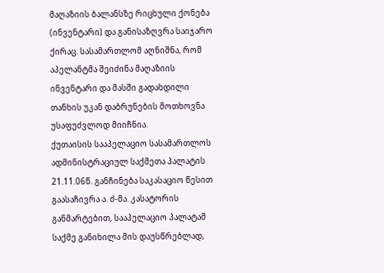მაღაზიის ბალანსზე რიცხული ქონება (ინვენტარი) და განისაზღვრა საიჯარო ქირაც. სასამართლომ აღნიშნა, რომ აპელანტმა შეიძინა მაღაზიის ინვენტარი და მასში გადახდილი თანხის უკან დაბრუნების მოთხოვნა უსაფუძვლოდ მიიჩნია.
ქუთაისის სააპელაციო სასამართლოს ადმინისტრაციულ საქმეთა პალატის 21.11.06წ. განჩინება საკასაციო წესით გაასაჩივრა ა. ძ-მა. კასატორის განმარტებით, სააპელაციო პალატამ საქმე განიხილა მის დაუსწრებლად,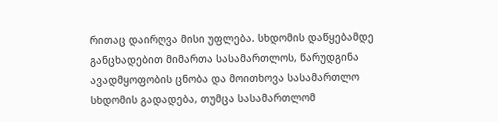რითაც დაირღვა მისი უფლება. სხდომის დაწყებამდე განცხადებით მიმართა სასამართლოს, წარუდგინა ავადმყოფობის ცნობა და მოითხოვა სასამართლო სხდომის გადადება, თუმცა სასამართლომ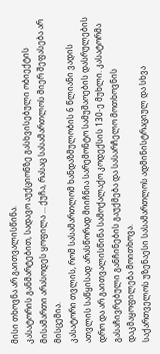მისი თხოვნა არ გაითვალისწინა.
კასატორის განმარტებით, სადავო აუქციონზე გასხვისებული ობიექტის მისამართი არასოდეს ყოფილა ... ქუჩა, რასაც სასამართლოს მიერ შეფასება არ მისცემია.
კასატორი თვლის, რომ სასამართლომ ხანდაზმულობის 6 წლიანი ვადის ათვლის საწყისად არასწორად მიიჩნია სარემონტო სამუშაოების დასრულების დრო და არ გაითვალისწინა სამოქალაქო კოდექსის 130-ე მუხლი. კასატორმა გასაჩივრებული განჩინების გაუქმება და სასარჩელო მოთხოვნის დაკმაყოფილება მოითხოვა.
საქართველოს უზენაესი სასამართლოს ადმინისტრაციულ და სხვა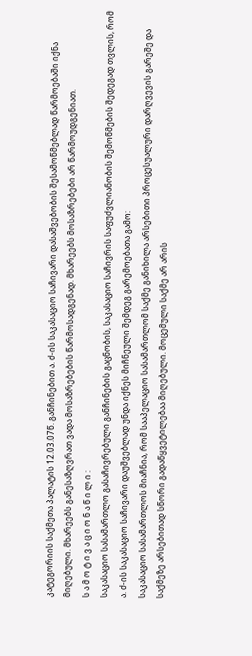კატეგორიის საქმეთა პალატის 12.03.07წ. განჩინებით ა. ძ-ის საკასაციო საჩივარი დასაშვებობის შესამოწმებლად წარმოებაში იქნა მიღებული. მხარეებს განესაზღვრათ ვადა მოსაზრებების წარმოსადგენად. მხარეებს მოსაზრებები არ წარმოუდგენიათ.
ს ა მ ო ტ ი ვ ა ც ი ო ნ ა წ ი ლ ი :
საკასაციო სასამართლო გასაჩივრებული განჩინების გაცნობის, საკასაციო საჩივრის საფუძვლიანობის შემოწმების შედეგად თვლის, რომ ა. ძ-ის საკასაციო საჩივარი დაუშვებლად უნდა იქნეს მიჩნეული შემდეგ გარემოებათა გამო:
საკასაციო სასამართლოს მიაჩნია, რომ სააპელაციო სასამართლომ საქმე განიხილა არსებითი პროცესუალური დარღვევის გარეშე და საქმეზე არსებითად სწორი გადაწყვეტილებაა მიღებული. მოცემული საქმე არ არის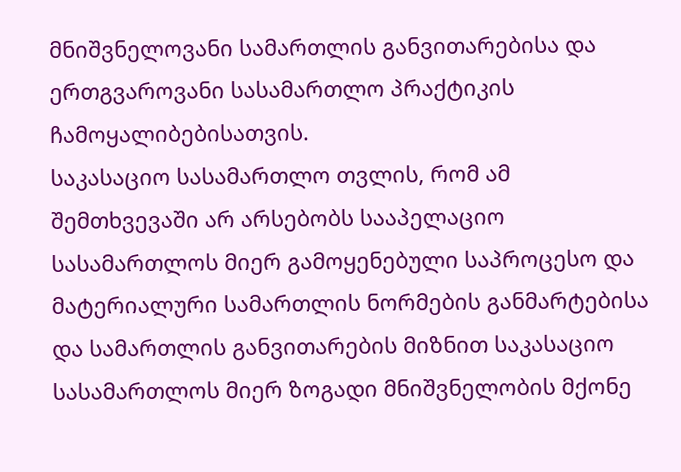მნიშვნელოვანი სამართლის განვითარებისა და ერთგვაროვანი სასამართლო პრაქტიკის ჩამოყალიბებისათვის.
საკასაციო სასამართლო თვლის, რომ ამ შემთხვევაში არ არსებობს სააპელაციო სასამართლოს მიერ გამოყენებული საპროცესო და მატერიალური სამართლის ნორმების განმარტებისა და სამართლის განვითარების მიზნით საკასაციო სასამართლოს მიერ ზოგადი მნიშვნელობის მქონე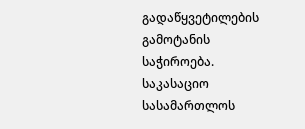გადაწყვეტილების გამოტანის საჭიროება.
საკასაციო სასამართლოს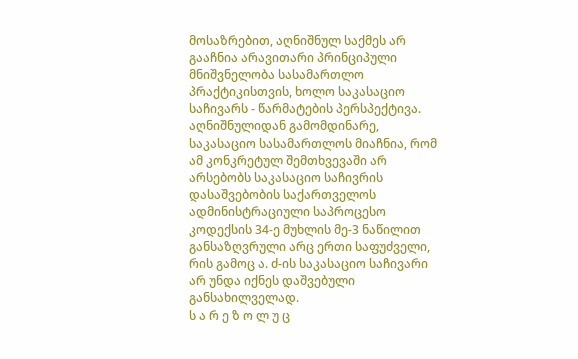მოსაზრებით, აღნიშნულ საქმეს არ გააჩნია არავითარი პრინციპული მნიშვნელობა სასამართლო პრაქტიკისთვის, ხოლო საკასაციო საჩივარს - წარმატების პერსპექტივა.
აღნიშნულიდან გამომდინარე, საკასაციო სასამართლოს მიაჩნია, რომ ამ კონკრეტულ შემთხვევაში არ არსებობს საკასაციო საჩივრის დასაშვებობის საქართველოს ადმინისტრაციული საპროცესო კოდექსის 34-ე მუხლის მე-3 ნაწილით განსაზღვრული არც ერთი საფუძველი, რის გამოც ა. ძ-ის საკასაციო საჩივარი არ უნდა იქნეს დაშვებული განსახილველად.
ს ა რ ე ზ ო ლ უ ც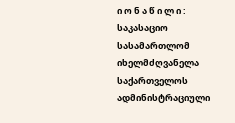ი ო ნ ა წ ი ლ ი :
საკასაციო სასამართლომ იხელმძღვანელა საქართველოს ადმინისტრაციული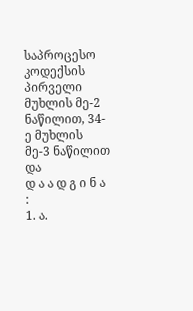საპროცესო კოდექსის პირველი მუხლის მე-2 ნაწილით, 34-ე მუხლის მე-3 ნაწილით და
დ ა ა დ გ ი ნ ა :
1. ა.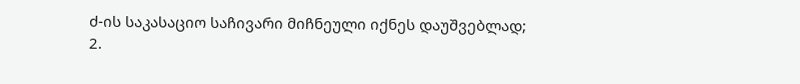ძ-ის საკასაციო საჩივარი მიჩნეული იქნეს დაუშვებლად;
2.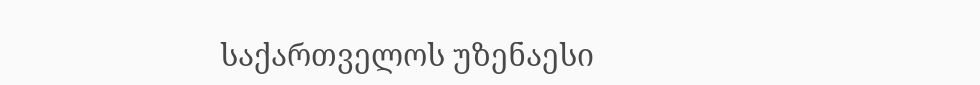საქართველოს უზენაესი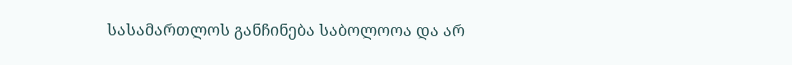სასამართლოს განჩინება საბოლოოა და არ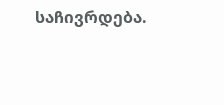საჩივრდება.